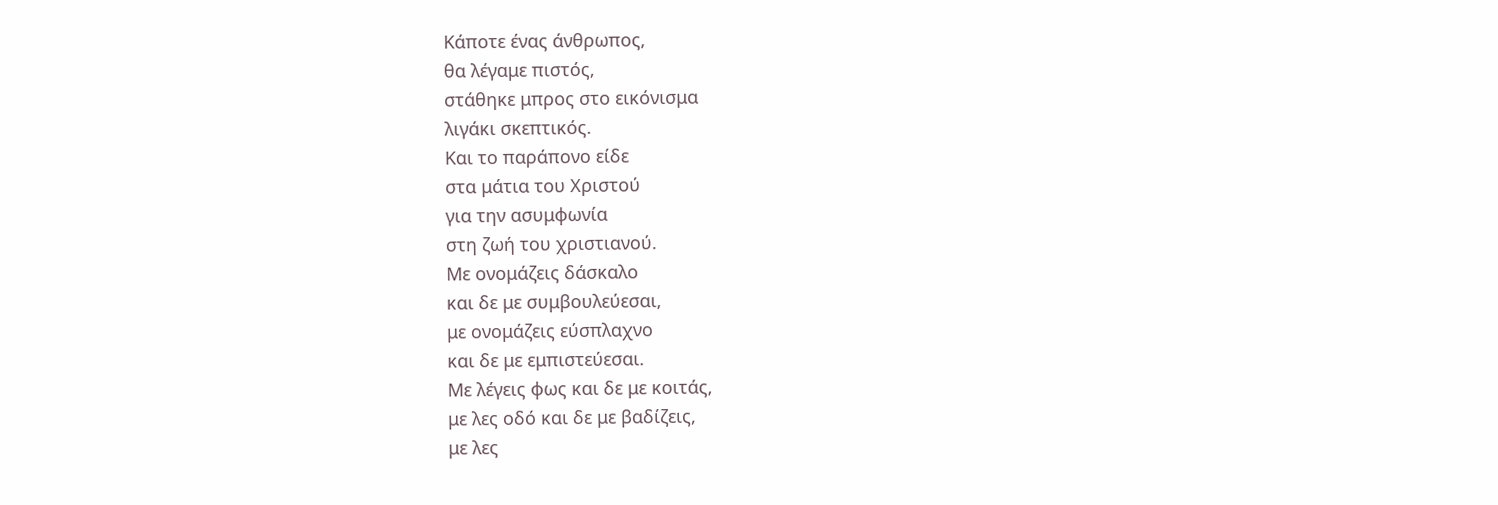Κάποτε ένας άνθρωπος,
θα λέγαμε πιστός,
στάθηκε μπρος στο εικόνισμα
λιγάκι σκεπτικός.
Και το παράπονο είδε
στα μάτια του Χριστού
για την ασυμφωνία
στη ζωή του χριστιανού.
Με ονομάζεις δάσκαλο
και δε με συμβουλεύεσαι,
με ονομάζεις εύσπλαχνο
και δε με εμπιστεύεσαι.
Με λέγεις φως και δε με κοιτάς,
με λες οδό και δε με βαδίζεις,
με λες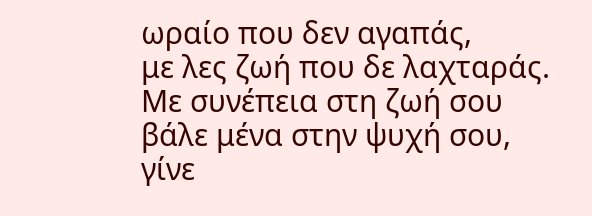ωραίο που δεν αγαπάς,
με λες ζωή που δε λαχταράς.
Με συνέπεια στη ζωή σου
βάλε μένα στην ψυχή σου,
γίνε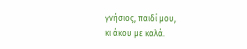γνήσιος, παιδί μου,
κι άκου με καλά.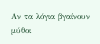Αν τα λόγια βγαίνουν μύθοι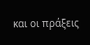και οι πράξεις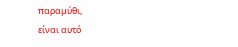παραμύθι,
είναι αυτό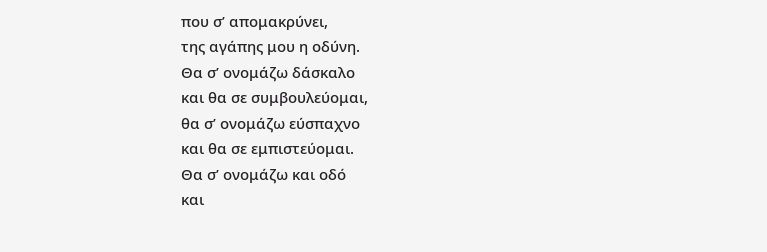που σ’ απομακρύνει,
της αγάπης μου η οδύνη.
Θα σ’ ονομάζω δάσκαλο
και θα σε συμβουλεύομαι,
θα σ’ ονομάζω εύσπαχνο
και θα σε εμπιστεύομαι.
Θα σ’ ονομάζω και οδό
και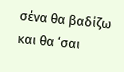σένα θα βαδίζω
και θα ‘σαι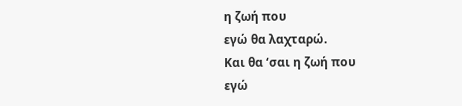η ζωή που
εγώ θα λαχταρώ.
Και θα ‘σαι η ζωή που
εγώ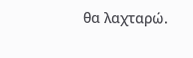θα λαχταρώ.